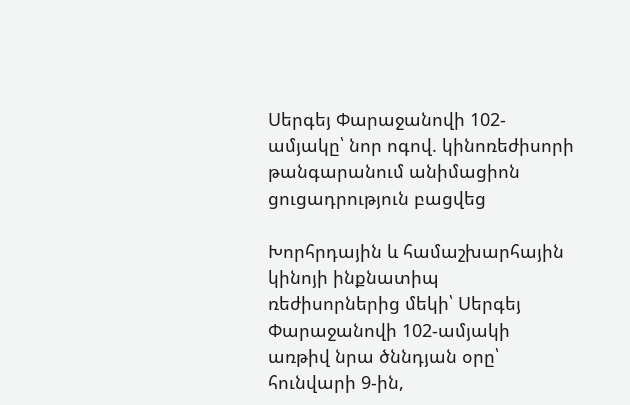Սերգեյ Փարաջանովի 102-ամյակը՝ նոր ոգով. կինոռեժիսորի թանգարանում անիմացիոն ցուցադրություն բացվեց

Խորհրդային և համաշխարհային կինոյի ինքնատիպ ռեժիսորներից մեկի՝ Սերգեյ Փարաջանովի 102-ամյակի առթիվ նրա ծննդյան օրը՝ հունվարի 9-ին,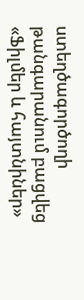ստեղծագործողի թանգարանում բացվեց «Ֆիլմեր և հայտնիներ»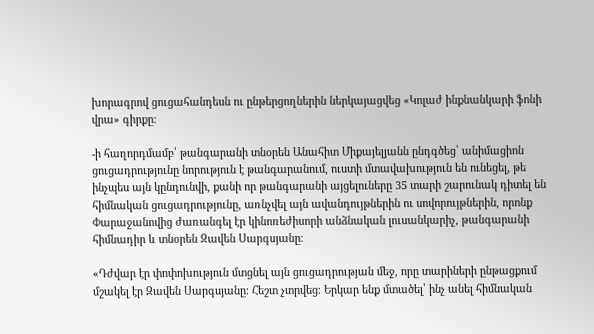խորագրով ցուցահանդեսն ու ընթերցողներին ներկայացվեց «Կոլաժ ինքնանկարի ֆոնի վրա» գիրքը։

-ի հաղորդմամբ՝ թանգարանի տնօրեն Անահիտ Միքայելյանն ընդգծեց՝ անիմացիոն ցուցադրությունը նորություն է թանգարանում, ուստի մտավախություն են ունեցել, թե ինչպես այն կընդունվի, քանի որ թանգարանի այցելուները 35 տարի շարունակ դիտել են հիմնական ցուցադրությունը, առնչվել այն ավանդույթներին ու սովորույթներին, որոնք Փարաջանովից ժառանգել էր կինոռեժիսորի անձնական լուսանկարիչ, թանգարանի հիմնադիր և տնօրեն Զավեն Սարգսյանը։

«Դժվար էր փոփոխություն մտցնել այն ցուցադրության մեջ, որը տարիների ընթացքում մշակել էր Զավեն Սարգսյանը։ Հեշտ չտրվեց։ Երկար ենք մտածել՝ ինչ անել հիմնական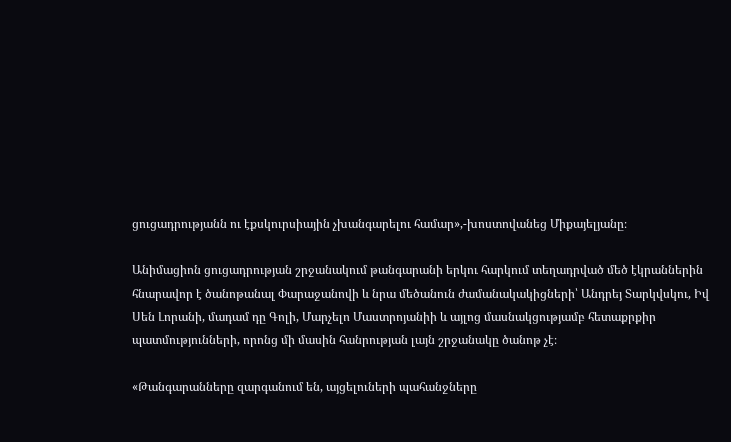ցուցադրությանն ու էքսկուրսիային չխանգարելու համար»,-խոստովանեց Միքայելյանը։

Անիմացիոն ցուցադրության շրջանակում թանգարանի երկու հարկում տեղադրված մեծ էկրաններին հնարավոր է ծանոթանալ Փարաջանովի և նրա մեծանուն ժամանակակիցների՝ Անդրեյ Տարկվսկու, Իվ Սեն Լորանի, մադամ դը Գոլի, Մարչելո Մաստրոյանիի և այլոց մասնակցությամբ հետաքրքիր պատմությունների, որոնց մի մասին հանրության լայն շրջանակը ծանոթ չէ։

«Թանգարանները զարգանում են, այցելուների պահանջները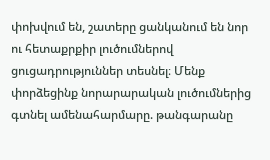փոխվում են, շատերը ցանկանում են նոր ու հետաքրքիր լուծումներով ցուցադրություններ տեսնել։ Մենք փորձեցինք նորարարական լուծումներից գտնել ամենահարմարը. թանգարանը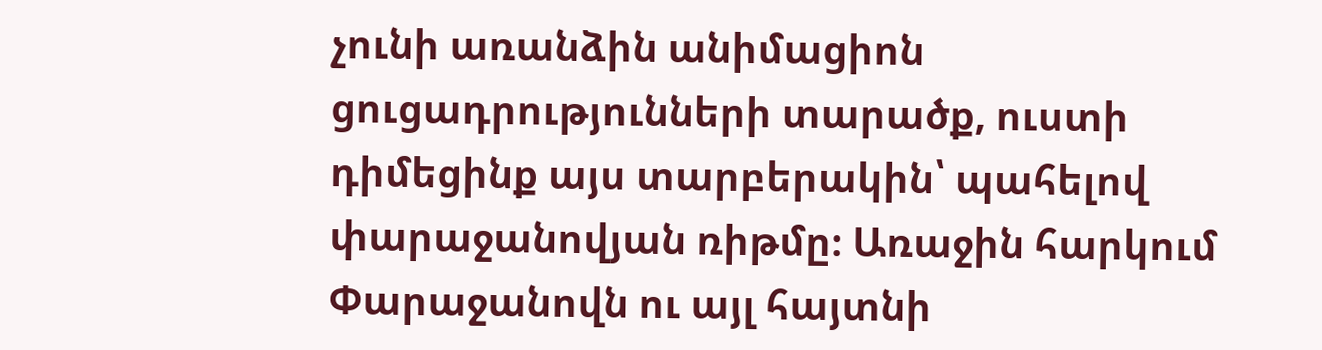չունի առանձին անիմացիոն ցուցադրությունների տարածք, ուստի դիմեցինք այս տարբերակին՝ պահելով փարաջանովյան ռիթմը։ Առաջին հարկում Փարաջանովն ու այլ հայտնի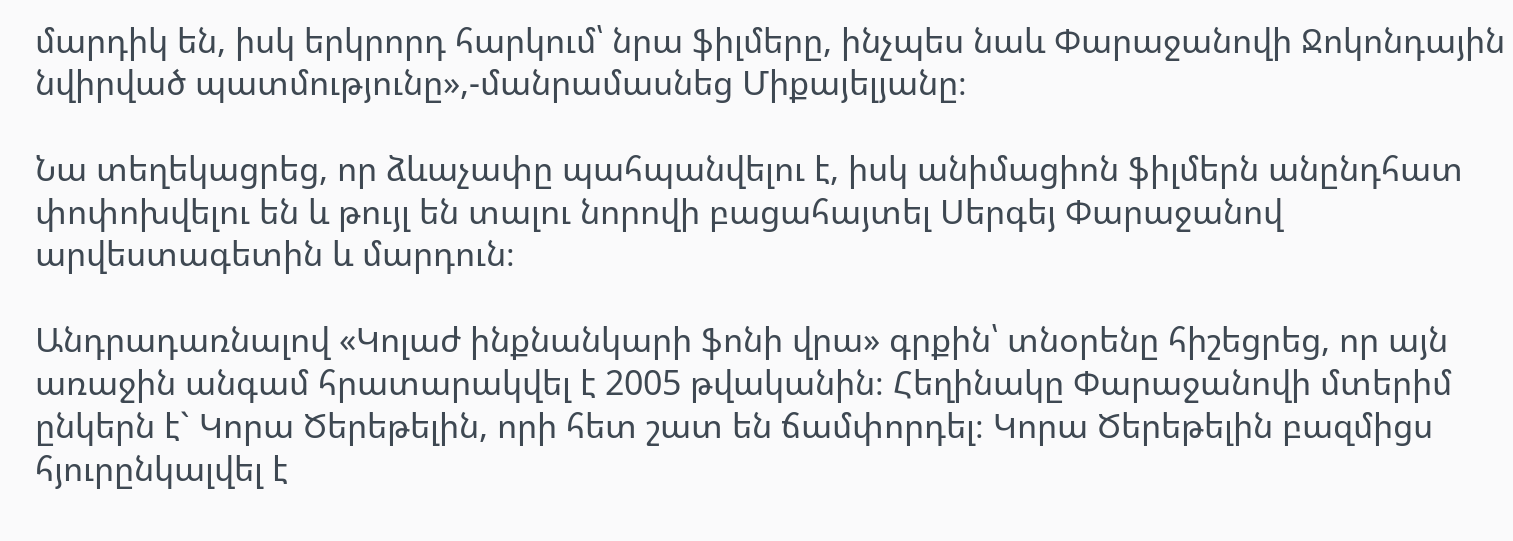մարդիկ են, իսկ երկրորդ հարկում՝ նրա ֆիլմերը, ինչպես նաև Փարաջանովի Ջոկոնդային նվիրված պատմությունը»,-մանրամասնեց Միքայելյանը։

Նա տեղեկացրեց, որ ձևաչափը պահպանվելու է, իսկ անիմացիոն ֆիլմերն անընդհատ փոփոխվելու են և թույլ են տալու նորովի բացահայտել Սերգեյ Փարաջանով արվեստագետին և մարդուն։

Անդրադառնալով «Կոլաժ ինքնանկարի ֆոնի վրա» գրքին՝ տնօրենը հիշեցրեց, որ այն առաջին անգամ հրատարակվել է 2005 թվականին։ Հեղինակը Փարաջանովի մտերիմ ընկերն է` Կորա Ծերեթելին, որի հետ շատ են ճամփորդել։ Կորա Ծերեթելին բազմիցս հյուրընկալվել է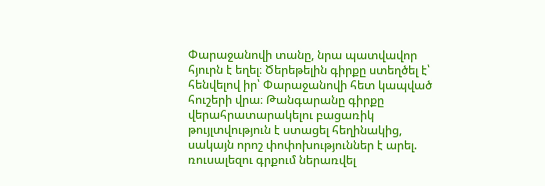Փարաջանովի տանը, նրա պատվավոր հյուրն է եղել։ Ծերեթելին գիրքը ստեղծել է՝ հենվելով իր՝ Փարաջանովի հետ կապված հուշերի վրա։ Թանգարանը գիրքը վերահրատարակելու բացառիկ թույլտվություն է ստացել հեղինակից, սակայն որոշ փոփոխություններ է արել. ռուսալեզու գրքում ներառվել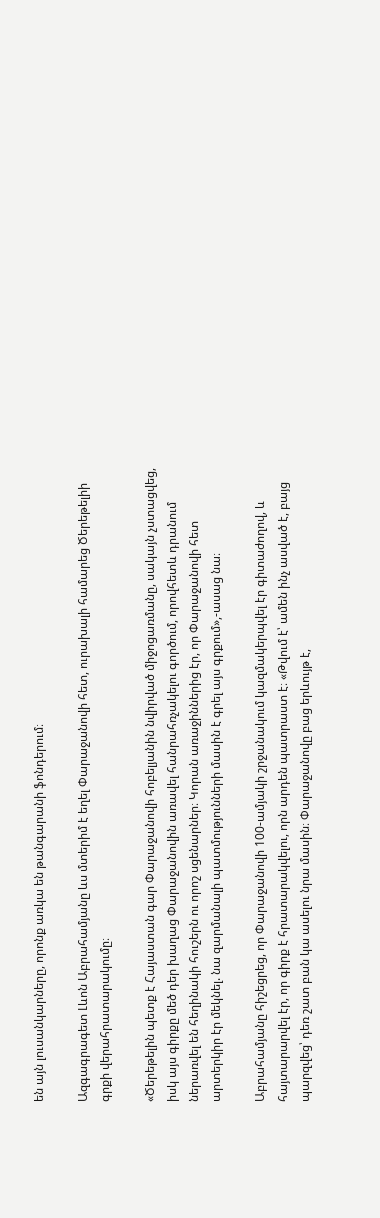են այն լուսանկարները, որոնք առկա են թանգարանի ֆոնդերում։

Ազգագրագետ Լևոն Աբրահամյանը ևս մտերիմ է եղել Փարաջանովի հետ, ուրախալի համարեց Ծերեթելիի գրքի վերահրատարակումը։

«Ծերեթելին պետք է Հայաստան գար Փարաջանովի հոբելյանին նվիրված միջոցառմանը, սակայն չստացվեց, իսկ այս գիրքը մեծ դեր խաղաց Փարաջանովին առավել հանրահռչակելու գործում, որովհետև դրանում ներառվել են հեղինակի հուշերն ու որոշ սցենարներ։ Կորան առաջիններից էր, որ Փարաջանովի հետ արտերկիր էր մեկնել. նա զարմանալի պատմությունների մասին է գրել այս գրքում»,-ասաց նա։

Աբրահամյանը հիշեցրեց, որ Փարաջանովի 100-ամյակի շրջանակում կազմակերպվել էր գիտաժողով, և հայտարարվել էր, որ գիրք է հրատարակվելու, որն արդեն պատրաստ է։ «Թվում է՝ ամեն ինչ ասված է, բայց պարզվեց՝ դեռ շատ բան կա ասելու նրա մասին։ Փարաջանովը բաց երևույթ է,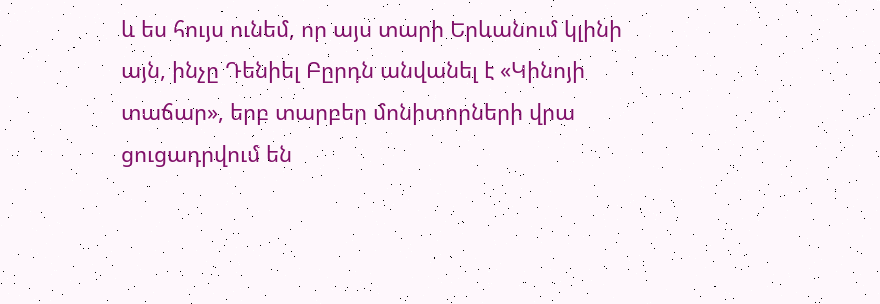և ես հույս ունեմ, որ այս տարի Երևանում կլինի այն, ինչը Դենիել Բըրդն անվանել է «Կինոյի տաճար», երբ տարբեր մոնիտորների վրա ցուցադրվում են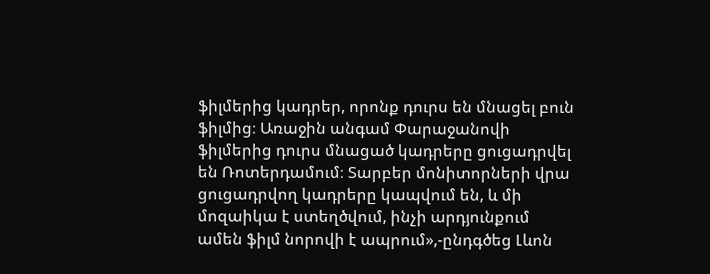ֆիլմերից կադրեր, որոնք դուրս են մնացել բուն ֆիլմից։ Առաջին անգամ Փարաջանովի ֆիլմերից դուրս մնացած կադրերը ցուցադրվել են Ռոտերդամում։ Տարբեր մոնիտորների վրա ցուցադրվող կադրերը կապվում են, և մի մոզաիկա է ստեղծվում, ինչի արդյունքում ամեն ֆիլմ նորովի է ապրում»,-ընդգծեց Լևոն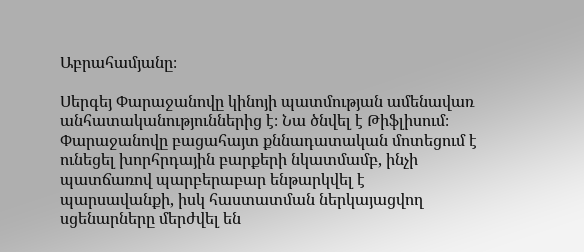Աբրահամյանը։

Սերգեյ Փարաջանովը կինոյի պատմության ամենավառ անհատականություններից է։ Նա ծնվել է Թիֆլիսում։ Փարաջանովը բացահայտ քննադատական մոտեցում է ունեցել խորհրդային բարքերի նկատմամբ, ինչի պատճառով պարբերաբար ենթարկվել է պարսավանքի, իսկ հաստատման ներկայացվող սցենարները մերժվել են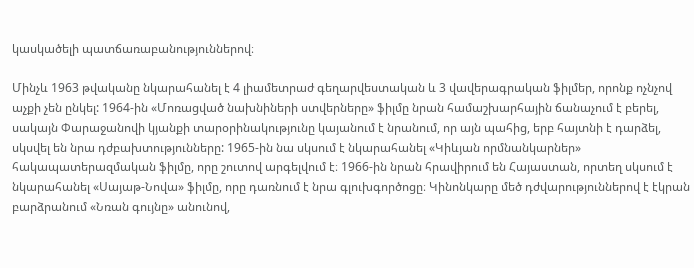կասկածելի պատճառաբանություններով։

Մինչև 1963 թվականը նկարահանել է 4 լիամետրաժ գեղարվեստական և 3 վավերագրական ֆիլմեր, որոնք ոչնչով աչքի չեն ընկել: 1964-ին «Մոռացված նախնիների ստվերները» ֆիլմը նրան համաշխարհային ճանաչում է բերել, սակայն Փարաջանովի կյանքի տարօրինակությունը կայանում է նրանում, որ այն պահից, երբ հայտնի է դարձել, սկսվել են նրա դժբախտությունները: 1965-ին նա սկսում է նկարահանել «Կիևյան որմնանկարներ» հակապատերազմական ֆիլմը, որը շուտով արգելվում է։ 1966-ին նրան հրավիրում են Հայաստան, որտեղ սկսում է նկարահանել «Սայաթ-Նովա» ֆիլմը, որը դառնում է նրա գլուխգործոցը։ Կինոնկարը մեծ դժվարություններով է էկրան բարձրանում «Նռան գույնը» անունով,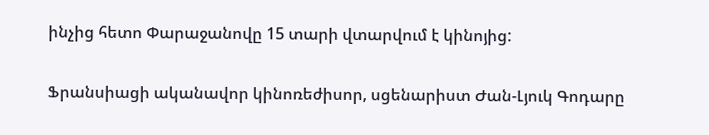ինչից հետո Փարաջանովը 15 տարի վտարվում է կինոյից:

Ֆրանսիացի ականավոր կինոռեժիսոր, սցենարիստ Ժան-Լյուկ Գոդարը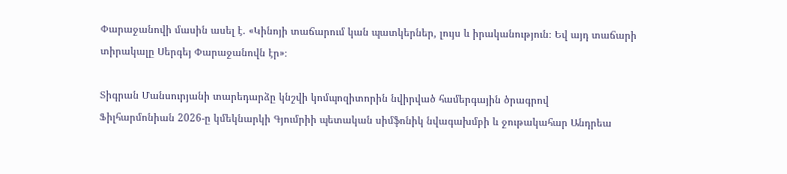Փարաջանովի մասին ասել է. «Կինոյի տաճարում կան պատկերներ, լույս և իրականություն։ Եվ այդ տաճարի տիրակալը Սերգեյ Փարաջանովն էր»։

Տիգրան Մանսուրյանի տարեդարձը կնշվի կոմպոզիտորին նվիրված համերգային ծրագրով
Ֆիլհարմոնիան 2026-ը կմեկնարկի Գյումրիի պետական սիմֆոնիկ նվագախմբի և ջութակահար Անդրեա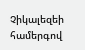Չիկալեզեի համերգով